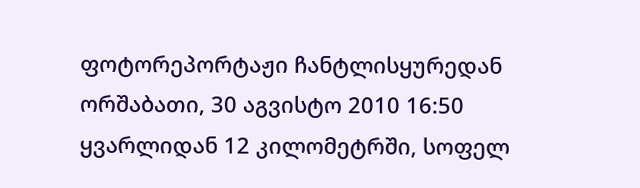ფოტორეპორტაჟი ჩანტლისყურედან
ორშაბათი, 30 აგვისტო 2010 16:50
ყვარლიდან 12 კილომეტრში, სოფელ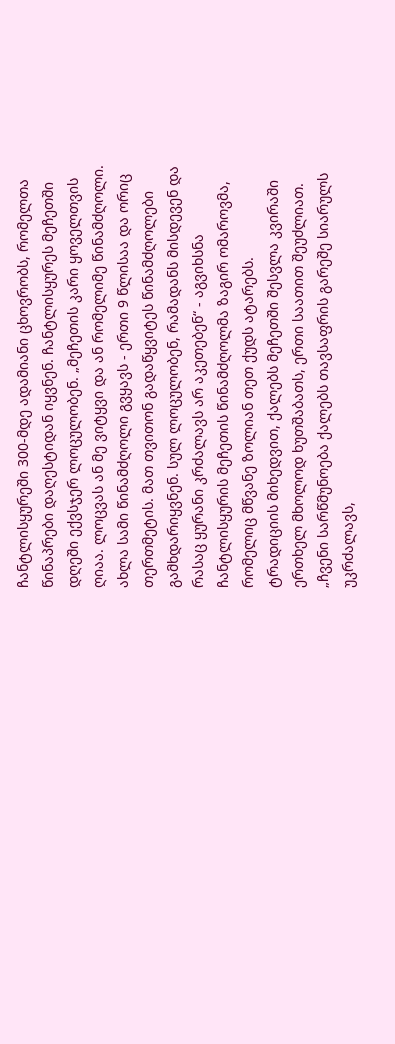ჩანტლისყურეში 300-მდე ადამიანი ცხოვრობს, რომელთა წინაპრები დაღესტიდან იყვნენ. ჩანტლისყურეს მეჩეთში დღეში ექვსჯერ ლოცულობენ. „მეჩეთის კარი ყოველთვის ღიაა. ლოცვას ან მე ვიტყვი და ან რომელიმე წინამძღოლი. ახლა სამი წინამძღოლი გვყავს - ერთი 9 წლისაა და ორიც თერთმეტის. მათ თვითონ გადაწყვიტეს წინამძღოლები გამხდარიყვნენ. სულ ლოცულობენ, რამადანს მისდევენ და რასაც ყურანი კრძალავს არ აკეთებენ“ - აგვიხსნა ჩანტლისყურის მეჩეთის წინამძღოლმა ზაგირ ომაროვმა, რომელიც მწვანე ზოლიან თეთ ქუდს ატარებს.
ტრადიციის მიხედვით, ქალებს მეჩეთში შესვლა კვირაში ერთხელ მხოლოდ ხუთშაბათს, ერთი საათით შეუძლიათ.
„ჩვენი სარწმუნოება ქალებს თავსაფრის გარეშე სიარულს უკრძალავს,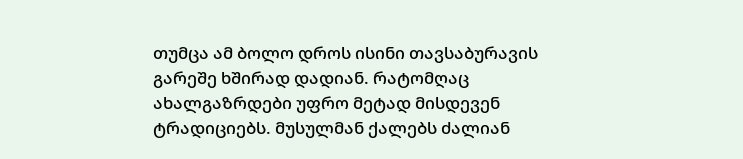თუმცა ამ ბოლო დროს ისინი თავსაბურავის გარეშე ხშირად დადიან. რატომღაც ახალგაზრდები უფრო მეტად მისდევენ ტრადიციებს. მუსულმან ქალებს ძალიან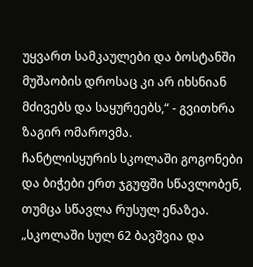უყვართ სამკაულები და ბოსტანში მუშაობის დროსაც კი არ იხსნიან მძივებს და საყურეებს,“ - გვითხრა ზაგირ ომაროვმა.
ჩანტლისყურის სკოლაში გოგონები და ბიჭები ერთ ჯგუფში სწავლობენ, თუმცა სწავლა რუსულ ენაზეა. „სკოლაში სულ 62 ბავშვია და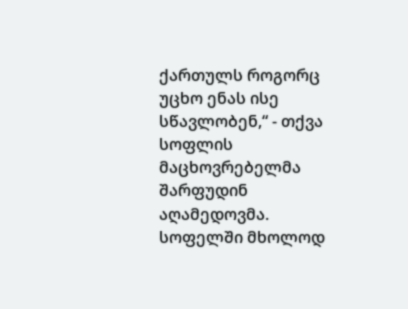ქართულს როგორც უცხო ენას ისე სწავლობენ,“ - თქვა სოფლის მაცხოვრებელმა შარფუდინ აღამედოვმა.
სოფელში მხოლოდ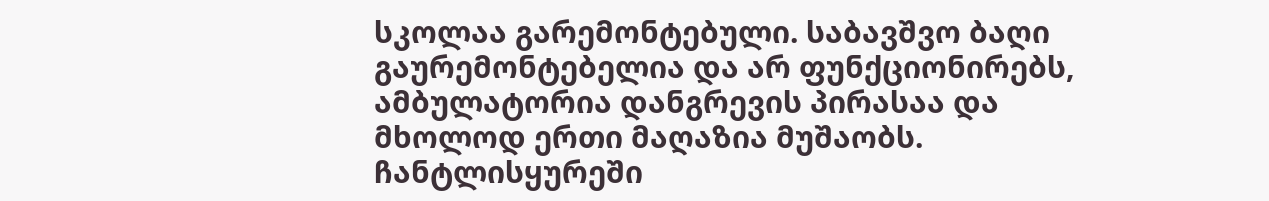სკოლაა გარემონტებული. საბავშვო ბაღი გაურემონტებელია და არ ფუნქციონირებს, ამბულატორია დანგრევის პირასაა და მხოლოდ ერთი მაღაზია მუშაობს.
ჩანტლისყურეში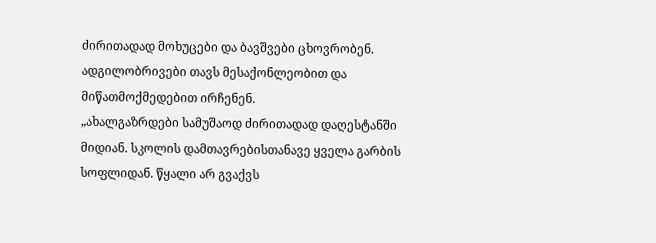ძირითადად მოხუცები და ბავშვები ცხოვრობენ. ადგილობრივები თავს მესაქონლეობით და მიწათმოქმედებით ირჩენენ.
„ახალგაზრდები სამუშაოდ ძირითადად დაღესტანში მიდიან. სკოლის დამთავრებისთანავე ყველა გარბის სოფლიდან. წყალი არ გვაქვს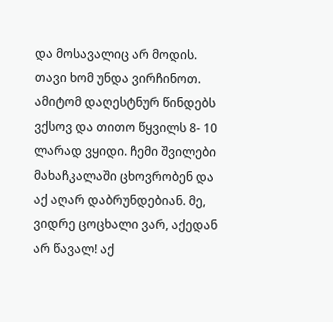და მოსავალიც არ მოდის. თავი ხომ უნდა ვირჩინოთ. ამიტომ დაღესტნურ წინდებს ვქსოვ და თითო წყვილს 8- 10 ლარად ვყიდი. ჩემი შვილები მახაჩკალაში ცხოვრობენ და აქ აღარ დაბრუნდებიან. მე, ვიდრე ცოცხალი ვარ, აქედან არ წავალ! აქ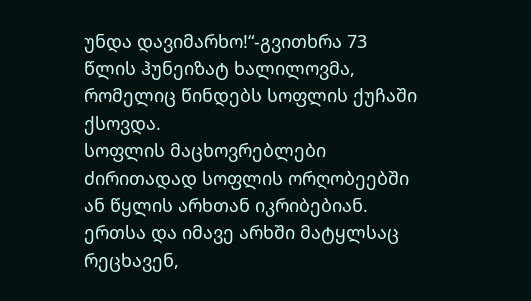უნდა დავიმარხო!“-გვითხრა 73 წლის ჰუნეიზატ ხალილოვმა, რომელიც წინდებს სოფლის ქუჩაში ქსოვდა.
სოფლის მაცხოვრებლები ძირითადად სოფლის ორღობეებში ან წყლის არხთან იკრიბებიან. ერთსა და იმავე არხში მატყლსაც რეცხავენ,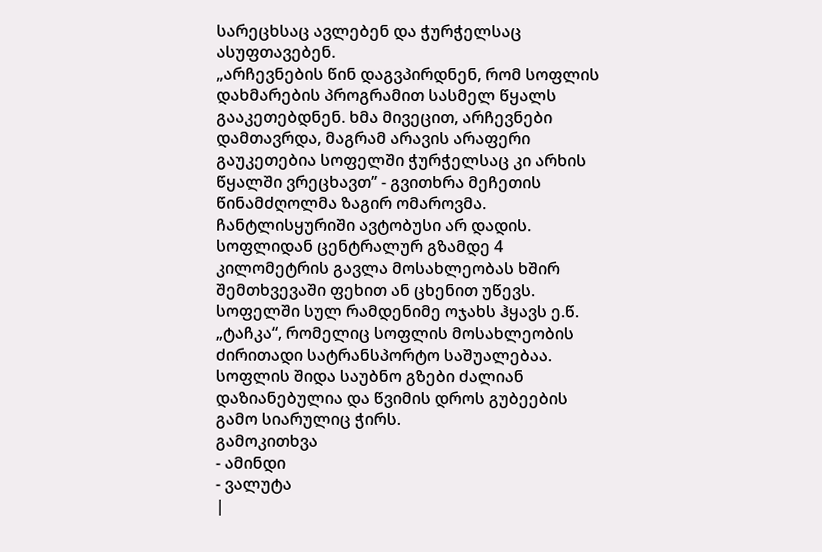სარეცხსაც ავლებენ და ჭურჭელსაც ასუფთავებენ.
„არჩევნების წინ დაგვპირდნენ, რომ სოფლის დახმარების პროგრამით სასმელ წყალს გააკეთებდნენ. ხმა მივეცით, არჩევნები დამთავრდა, მაგრამ არავის არაფერი გაუკეთებია სოფელში ჭურჭელსაც კი არხის წყალში ვრეცხავთ’’ - გვითხრა მეჩეთის წინამძღოლმა ზაგირ ომაროვმა.
ჩანტლისყურიში ავტობუსი არ დადის. სოფლიდან ცენტრალურ გზამდე 4 კილომეტრის გავლა მოსახლეობას ხშირ შემთხვევაში ფეხით ან ცხენით უწევს. სოფელში სულ რამდენიმე ოჯახს ჰყავს ე.წ. „ტაჩკა“, რომელიც სოფლის მოსახლეობის ძირითადი სატრანსპორტო საშუალებაა. სოფლის შიდა საუბნო გზები ძალიან დაზიანებულია და წვიმის დროს გუბეების გამო სიარულიც ჭირს.
გამოკითხვა
- ამინდი
- ვალუტა
|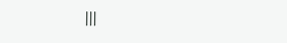|||